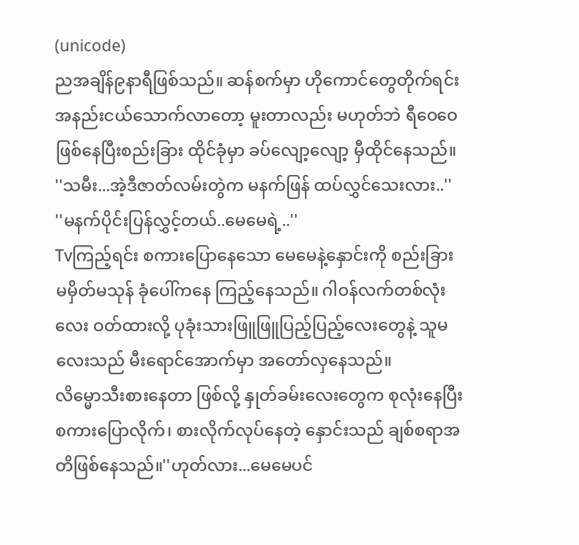(unicode)
ညအချိန်၉နာရီဖြစ်သည်။ ဆန်စက်မှာ ဟိုကောင်တွေတိုက်ရင်း အနည်းငယ်သောက်လာတော့ မူးတာလည်း မဟုတ်ဘဲ ရီဝေဝေဖြစ်နေပြီးစည်းခြား ထိုင်ခုံမှာ ခပ်လျော့လျော့ မှီထိုင်နေသည်။
''သမီး...အဲ့ဒီဇာတ်လမ်းတွဲက မနက်ဖြန် ထပ်လွှင်သေးလား..''
''မနက်ပိုင်းပြန်လွှင့်တယ်..မေမေရဲ့..''
Tvကြည့်ရင်း စကားပြောနေသော မေမေနဲ့နှောင်းကို စည်းခြား မမှိတ်မသုန် ခုံပေါ်ကနေ ကြည့်နေသည်။ ဂါဝန်လက်တစ်လုံးလေး ဝတ်ထားလို့ ပုခုံးသားဖြူဖြူပြည့်ပြည့်လေးတွေနဲ့ သူမလေးသည် မီးရောင်အောက်မှာ အတော်လှနေသည်။
လိမ္မောသီးစားနေတာ ဖြစ်လို့ နှုတ်ခမ်းလေးတွေက စုလုံးနေပြီး စကားပြောလိုက်၊ စားလိုက်လုပ်နေတဲ့ နှောင်းသည် ချစ်စရာအတိဖြစ်နေသည်။''ဟုတ်လား...မေမေပင်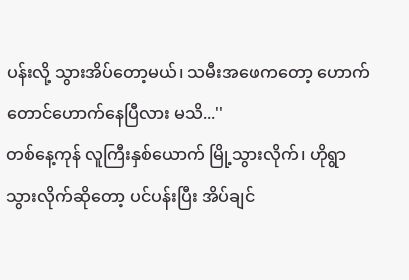ပန်းလို့ သွားအိပ်တော့မယ်၊ သမီးအဖေကတော့ ဟောက်တောင်ဟောက်နေပြီလား မသိ...''
တစ်နေ့ကုန် လူကြီးနှစ်ယောက် မြို့သွားလိုက်၊ ဟိုရွာသွားလိုက်ဆိုတော့ ပင်ပန်းပြီး အိပ်ချင်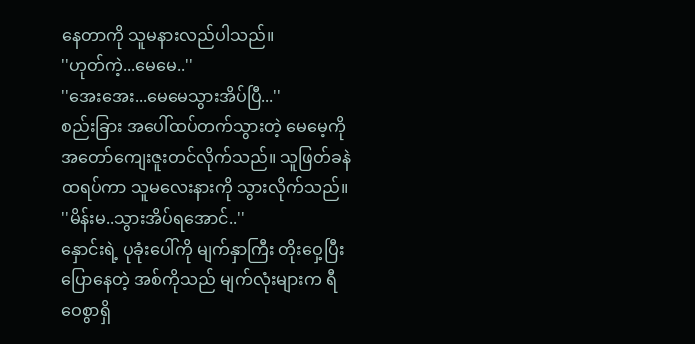နေတာကို သူမနားလည်ပါသည်။
''ဟုတ်ကဲ့...မေမေ..''
''အေးအေး...မေမေသွားအိပ်ပြီ...''
စည်းခြား အပေါ်ထပ်တက်သွားတဲ့ မေမေ့ကို အတော်ကျေးဇူးတင်လိုက်သည်။ သူဖြတ်ခနဲ ထရပ်ကာ သူမလေးနားကို သွားလိုက်သည်။
''မိန်းမ..သွားအိပ်ရအောင်..''
နှောင်းရဲ့ ပုခုံးပေါ်ကို မျက်နှာကြီး တိုးဝှေ့ပြီး ပြောနေတဲ့ အစ်ကိုသည် မျက်လုံးများက ရီဝေစွာရှိ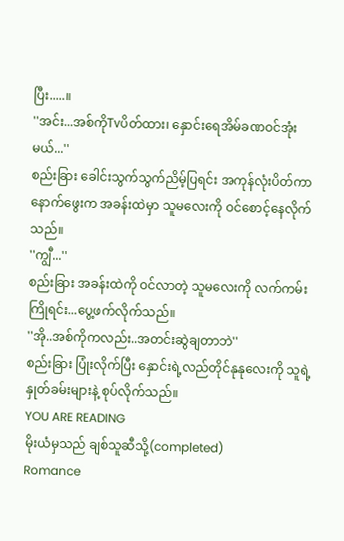ပြီး.....။
''အင်း...အစ်ကိုTvပိတ်ထား၊ နှောင်းရေအိမ်ခဏဝင်အုံးမယ်...''
စည်းခြား ခေါင်းသွက်သွက်ညိမ့်ပြရင်း အကုန်လုံးပိတ်ကာ နောက်ဖွေးက အခန်းထဲမှာ သူမလေးကို ဝင်စောင့်နေလိုက်သည်။
''ကျွီ...''
စည်းခြား အခန်းထဲကို ဝင်လာတဲ့ သူမလေးကို လက်ကမ်းကြိုရင်း...ပွေ့ဖက်လိုက်သည်။
''အို..အစ်ကိုကလည်း..အတင်းဆွဲချတာဘဲ''
စည်းခြား ပြုံးလိုက်ပြီး နှောင်းရဲ့လည်တိုင်နုနုလေးကို သူရဲ့နှုတ်ခမ်းများနဲ့ စုပ်လိုက်သည်။
YOU ARE READING
မိုးယံမှသည် ချစ်သူဆီသို့(completed)
Romance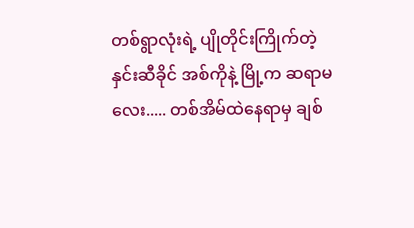တစ်ရွာလုံးရဲ့ ပျိုတိုင်းကြိုက်တဲ့ နှင်းဆီခိုင် အစ်ကိုနဲ့ မြို့က ဆရာမလေး..... တစ်အိမ်ထဲနေရာမှ ချစ်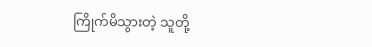ကြိုက်မိသွားတဲ့ သူတို့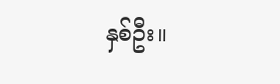နှစ်ဦး။